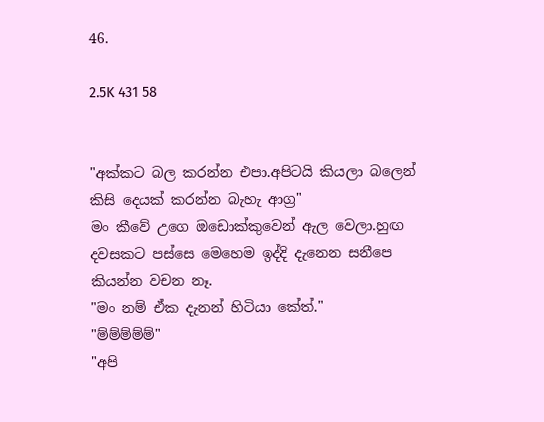46.

2.5K 431 58


"අක්කට බල කරන්න එපා.අපිටයි කියලා බලෙන් කිසි දෙයක් කරන්න බැහැ ආග්‍ර"
මං කීවේ උගෙ ඔඩොක්කුවෙන් ඇල වෙලා.හුඟ දවසකට පස්සෙ මෙහෙම ඉද්දි දැනෙන සනීපෙ කියන්න වචන නෑ.
"මං නම් ඒක දැනන් හිටියා කේත්."
"ම්ම්ම්ම්ම්"
"අපි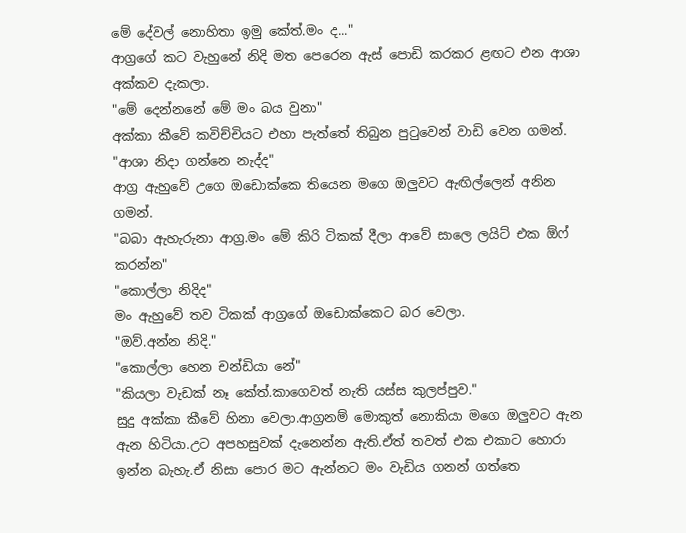මේ දේවල් නොහිතා ඉමු කේත්.මං ද..."
ආග්‍රගේ කට වැහුනේ නිදි මත පෙරෙන ඇස් පොඩි කරකර ළඟට එන ආශා අක්කව දැකලා.
"මේ දෙන්නනේ මේ මං බය වුනා"
අක්කා කීවේ කවිච්චියට එහා පැත්තේ තිබුන පුටුවෙන් වාඩි වෙන ගමන්.
"ආශා නිදා ගන්නෙ නැද්ද"
ආග්‍ර ඇහුවේ උගෙ ඔඩොක්කෙ තියෙන මගෙ ඔලුවට ඇඟිල්ලෙන් අනින ගමන්.
"බබා ඇහැරුනා ආග්‍ර.මං මේ කිරි ටිකක් දීලා ආවේ සාලෙ ලයිට් එක ඕෆ් කරන්න"
"කොල්ලා නිදිද"
මං ඇහුවේ තව ටිකක් ආග්‍රගේ ඔඩොක්කෙට බර වෙලා.
"ඔව්.අන්න නිදි."
"කොල්ලා හෙන චන්ඩියා නේ"
"කියලා වැඩක් නෑ කේත්.කාගෙවත් නැති යස්ස කුලප්පුව."
සුදු අක්කා කීවේ හිනා වෙලා.ආග්‍රනම් මොකුත් නොකියා මගෙ ඔලුවට ඇන ඇන හිටියා.උට අපහසුවක් දැනෙන්න ඇති.ඒත් තවත් එක එකාට හොරා ඉන්න බැහැ.ඒ නිසා පොර මට ඇන්නට මං වැඩිය ගනන් ගත්තෙ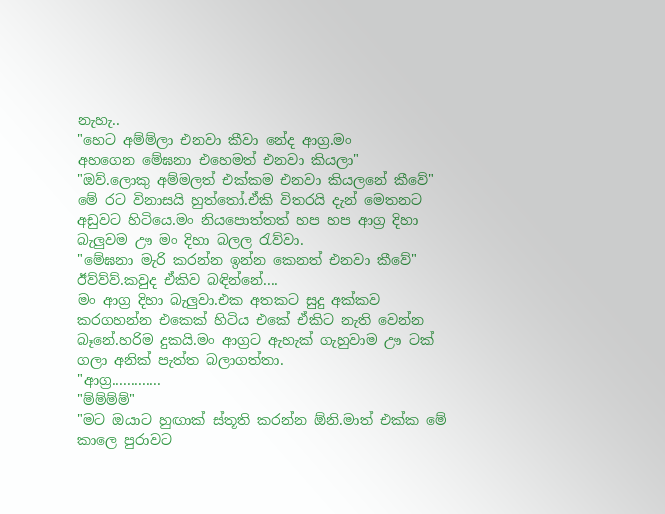නැහැ..
"හෙට අම්ම්ලා එනවා කීවා නේද ආග්‍ර.මං
අහගෙන මේඝනා එහෙමත් එනවා කියලා"
"ඔව්.ලොකු අම්මලත් එක්කම එනවා කියලනේ කීවේ"
මේ රට විනාසයි හුත්තෝ.ඒකි විතරයි දැන් මෙතනට අඩුවට හිටියෙ.මං නියපොත්තත් හප හප ආග්‍ර දිහා බැලුවම ඌ මං දිහා බලල රැව්වා.
"මේඝනා මැරි කරන්න ඉන්න කෙනත් එනවා කීවේ"
ඊව්ව්ව්.කවුද ඒකිව බඳින්නේ....
මං ආග්‍ර දිහා බැලුවා.එක අතකට සුදු අක්කව කරගහන්න එකෙක් හිටිය එකේ ඒකිට නැති වෙන්න බෑනේ.හරිම දුකයි.මං ආග්‍රට ඇහැක් ගැහුවාම ඌ ටක් ගලා අනික් පැත්ත බලාගත්තා.
"ආග්‍ර.............
"ම්ම්ම්ම්"
"මට ඔයාට හුඟාක් ස්තූති කරන්න ඕනි.මාත් එක්ක මේ කාලෙ පුරාවට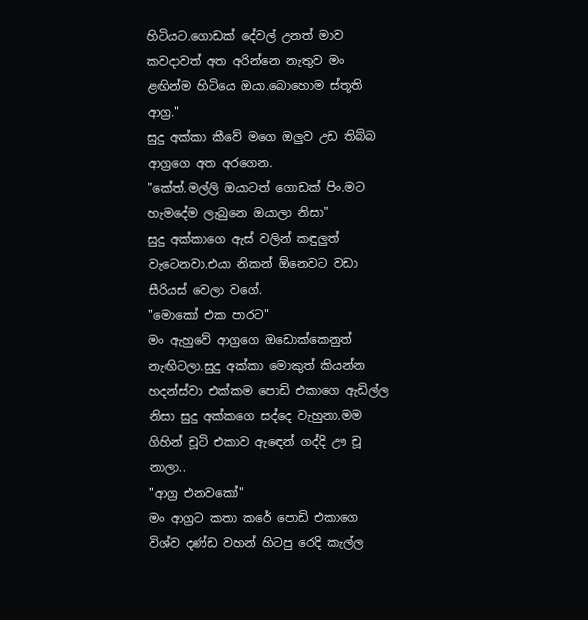හිටියට.ගොඩක් දේවල් උනත් මාව කවදාවත් අත අරින්නෙ නැතුව මං ළඟින්ම හිටියෙ ඔයා.බොහොම ස්තූති ආග්‍ර."
සුදු අක්කා කීවේ මගෙ ඔලුව උඩ තිබ්බ ආග්‍රගෙ අත අරගෙන.
"කේත්.මල්ලි ඔයාටත් ගොඩක් පිං.මට හැමදේම ලැබුනෙ ඔයාලා නිසා"
සුදු අක්කාගෙ ඇස් වලින් කඳුලුත් වැටෙනවා.එයා නිකන් ඕනෙවට වඩා සීරියස් වෙලා වගේ.
"මොකෝ එක පාරට"
මං ඇහුවේ ආග්‍රගෙ ඔඩොක්කෙනුත් නැඟිටලා.සුදු අක්කා මොකුත් කියන්න හදන්ස්වා එක්කම පොඩි එකාගෙ ඇඩිල්ල නිසා සුදු අක්කගෙ සද්දෙ වැහුනා.මම ගිහින් චූටි එකාව ඇඳෙන් ගද්දි ඌ චූ නාලා..
"ආග්‍ර එනවකෝ"
මං ආග්‍රට කතා කරේ පොඩි එකාගෙ විශ්ව දණ්ඩ වහන් හිටපු රෙදි කැල්ල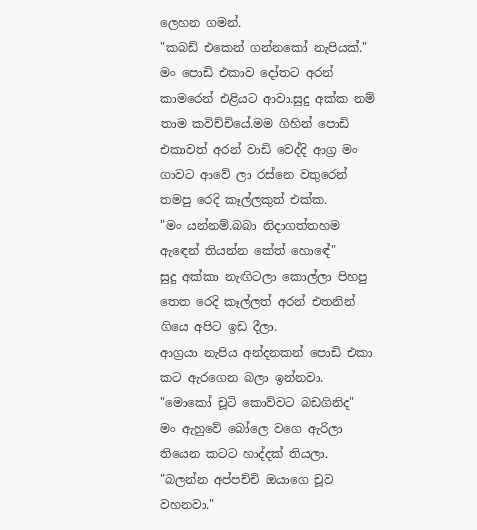ලෙහන ගමන්.
"කබඩ් එකෙන් ගන්නකෝ නැපියක්."
මං පොඩි එකාව දෝතට අරන් කාමරෙන් එළියට ආවා.සුදු අක්ක නම් තාම කවිච්චියේ.මම ගිහින් පොඩි එකාවත් අරන් වාඩි වෙද්දි ආග්‍ර මං ගාවට ආවේ ලා රස්නෙ වතුරෙන් තමපු රෙදි කෑල්ලකුත් එක්ක.
"මං යන්නම්.බබා නිදාගත්තහම ඇඳෙන් තියන්න කේත් හොඳේ"
සුදු අක්කා නැඟිටලා කොල්ලා පිහපු තෙත රෙදි කෑල්ලත් අරන් එතනින් ගියෙ අපිට ඉඩ දීලා.
ආග්‍රයා නැපිය අන්දනකන් පොඩි එකා කට ඇරගෙන බලා ඉන්නවා.
"මොකෝ චූටි කොව්වට බඩගිනිද"
මං ඇහුවේ බෝලෙ වගෙ ඇරිලා තියෙන කටට හාද්දක් තියලා.
"බලන්න අප්පච්චි ඔයාගෙ චූව වහනවා."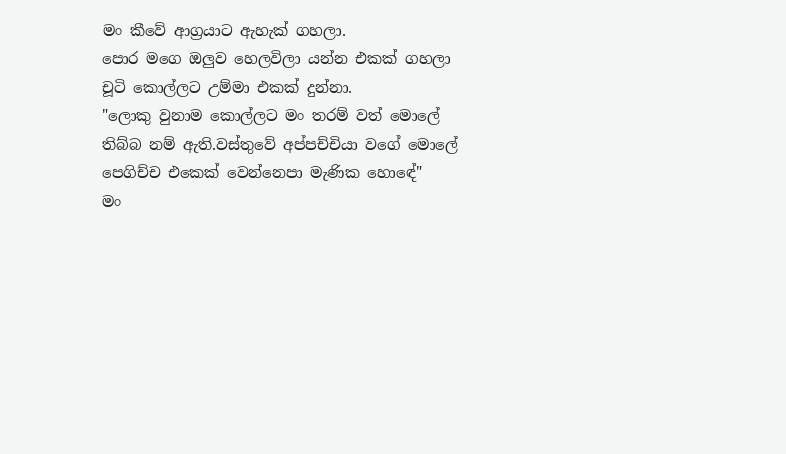මං කීවේ ආග්‍රයාට ඇහැක් ගහලා.
පොර මගෙ ඔලුව හෙලවිලා යන්න එකක් ගහලා චූටි කොල්ලට උම්මා එකක් දුන්නා.
"ලොකු වුනාම කොල්ලට මං තරම් වත් මොලේ තිබ්බ නම් ඇති.වස්තුවේ අප්පච්චියා වගේ මොලේ පෙගිච්ච එකෙක් වෙන්නෙපා මැණික හොඳේ"
මං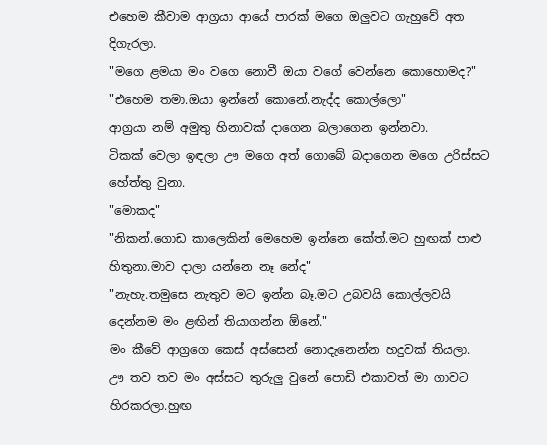එහෙම කීවාම ආග්‍රයා ආයේ පාරක් මගෙ ඔලුවට ගැහුවේ අත දිගැරලා.
"මගෙ ළමයා මං වගෙ නොවී ඔයා වගේ වෙන්නෙ කොහොමද?"
"එහෙම තමා.ඔයා ඉන්නේ කොනේ.නැද්ද කොල්ලො"
ආග්‍රයා නම් අමුතු හිනාවක් දාගෙන බලාගෙන ඉන්නවා.
ටිකක් වෙලා ඉඳලා ඌ මගෙ අත් ගොබේ බදාගෙන මගෙ උරිස්සට හේත්තු වුනා.
"මොකද"
"නිකන්.ගොඩ කාලෙකින් මෙහෙම ඉන්නෙ කේත්.මට හුඟක් පාළු හිතුනා.මාව දාලා යන්නෙ නෑ නේද"
"නැහැ.තමුසෙ නැතුව මට ඉන්න බෑ.මට උබවයි කොල්ලවයි දෙන්නම මං ළඟින් තියාගන්න ඕනේ."
මං කීවේ ආග්‍රගෙ කෙස් අස්සෙන් නොදැනෙන්න හදුවක් තියලා.
ඌ තව තව මං අස්සට තුරුලු වුනේ පොඩි එකාවත් මා ගාවට හිරකරලා.හුඟ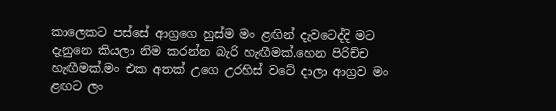කාලෙකට පස්සේ ආග්‍රගෙ හුස්ම මං ළඟින් දැවටෙද්දි මට දැනුනෙ කියලා නිම කරන්න බැරි හැඟීමක්.හෙන පිරිච්ච හැඟීමක්.මං එක අතක් උගෙ උරහිස් වටේ දාලා ආග්‍රව මං ළඟට ලං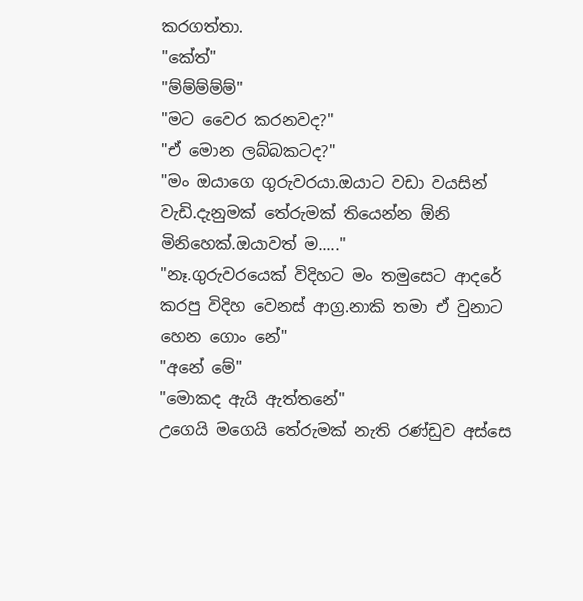කරගත්තා.
"කේත්"
"ම්ම්ම්ම්ම්"
"මට වෛර කරනවද?"
"ඒ මොන ලබ්බකටද?"
"මං ඔයාගෙ ගුරුවරයා.ඔයාට වඩා වයසින් වැඩි.දැනුමක් තේරුමක් තියෙන්න ඕනි මිනිහෙක්.ඔයාවත් ම....."
"නෑ.ගුරුවරයෙක් විදිහට මං තමුසෙට ආදරේ කරපු විදිහ වෙනස් ආග්‍ර.නාකි තමා ඒ වුනාට හෙන ගොං නේ"
"අනේ මේ"
"මොකද ඇයි ඇත්තනේ"
උගෙයි මගෙයි තේරුමක් නැති රණ්ඩුව අස්සෙ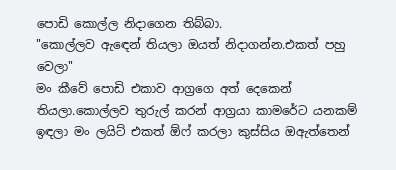පොඩි කොල්ල නිදාගෙන තිබ්බා.
"කොල්ලව ඇඳෙන් තියලා ඔයත් නිදාගන්න.එකත් පහු වෙලා"
මං කීවේ පොඩි එකාව ආග්‍රගෙ අත් දෙකෙන් තියලා.කොල්ලව තුරුල් කරන් ආග්‍රයා කාමරේට යනකම් ඉඳලා මං ලයිට් එකත් ඕෆ් කරලා කුස්සිය ඔඇත්තෙන්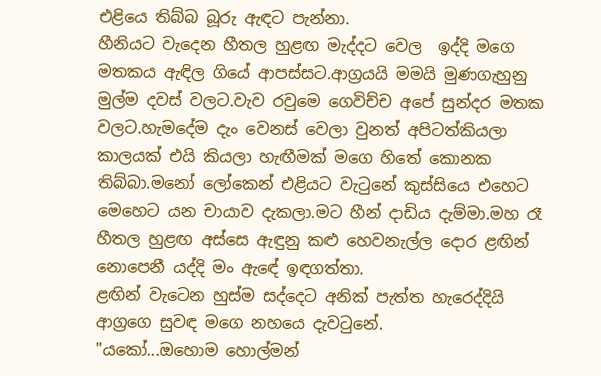එළියෙ තිබ්බ බූරු ඇඳට පැන්නා.
හීනියට වැදෙන හීතල හුළඟ මැද්දට වෙල  ඉද්දි මගෙ මතකය ඇඳිල ගියේ ආපස්සට.ආග්‍රයයි මමයි මුණගැහුනු මුල්ම දවස් වලට.වැව රවුමෙ ගෙවිච්ච අපේ සුන්දර මතක වලට.හැමදේම දැං වෙනස් වෙලා වුනත් අපිටත්කියලා කාලයක් එයි කියලා හැඟීමක් මගෙ හිතේ කොනක තිබ්බා.මනෝ ලෝකෙන් එළියට වැටුනේ කුස්සියෙ එහෙට මෙහෙට යන චායාව දැකලා.මට හීන් දාඩිය දැම්මා.මහ රෑ හීතල හුළඟ අස්සෙ ඇඳුනු කළු හෙවනැල්ල දොර ළඟින් නොපෙනී යද්දි මං ඇඳේ ඉඳගත්තා.
ළඟින් වැටෙන හුස්ම සද්දෙට අනික් පැත්ත හැරෙද්දියි ආග්‍රගෙ සුවඳ මගෙ නහයෙ දැවටුනේ.
"යකෝ...ඔහොම හොල්මන්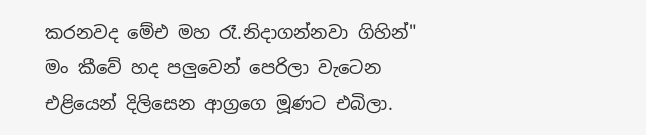කරනවද මේඑ මහ රෑ.නිදාගන්නවා ගිහින්"
මං කීවේ හද පලුවෙන් පෙරිලා වැටෙන එළියෙන් දිලිසෙන ආග්‍රගෙ මූණට එබිලා.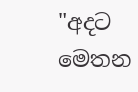"අදට මෙතන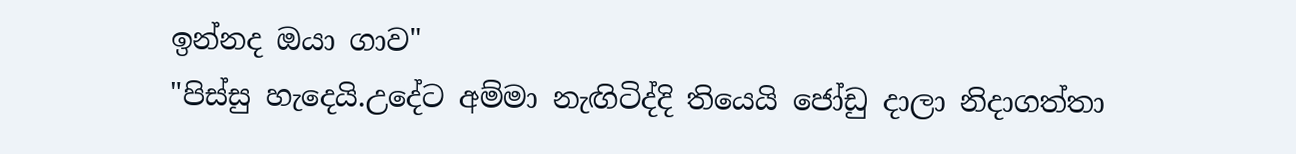ඉන්නද ඔයා ගාව"
"පිස්සු හැදෙයි.උදේට අම්මා නැඟිටිද්දි තියෙයි ජෝඩු දාලා නිදාගත්තා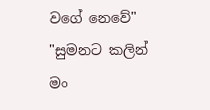වගේ නෙවේ"
"සුමනට කලින් මං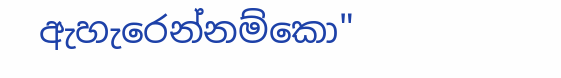ඇහැරෙන්නම්කො"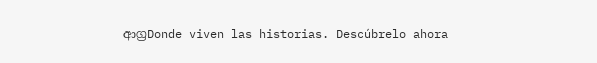ආග්‍රDonde viven las historias. Descúbrelo ahora